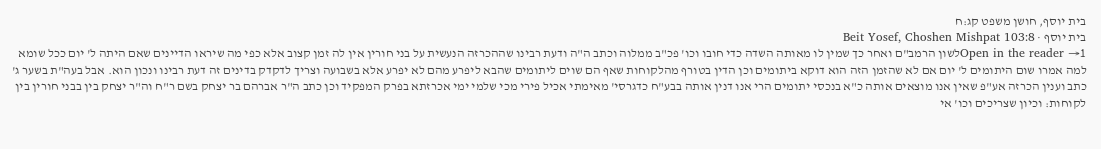בית יוסף, חושן משפט קג:ח
בית יוסף · Beit Yosef, Choshen Mishpat 103:8
Open in the reader →1לשון הרמב"ם ואחר כך שמין לו מאותה השדה כדי חובו וכו' פכ"ב ממלוה וכתב ה"ה ודעת רבינו שההכרזה הנעשית על בני חורין אין לה זמן קצוב אלא כפי מה שיראו הדיינים שאם היתה ל' יום ככל שומא למה אמרו שום היתומים ל' יום אם לא שהזמן הזה הוא דוקא ביתומים וכן הדין בטורף מהלקוחות שאף הם שוים ליתומים שהבא ליפרע מהם לא יפרע אלא בשבועה וצריך לדקדק בדינים זה דעת רבינו ונכון הוא. אבל בעה"ת בשער ג' כתב וענין הכרזה אע"פ שאין אנו מוצאים אותה כ"א בנכסי יתומים הרי אנו דנין אותה בבע"ח כדגרסי' מאימתי אכיל פירי מכי שלמי ימי אכרזתא בפרק המפקיד וכן כתב ה"ר אברהם בר יצחק בשם ר"ח וה"ר יצחק בין בבני חורין בין לקוחות: וכיון שצריכים וכו' אי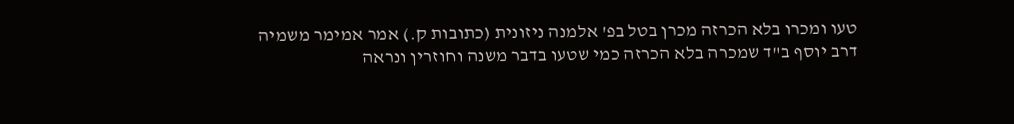טעו ומכרו בלא הכרזה מכרן בטל בפ' אלמנה ניזונית (כתובות ק.) אמר אמימר משמיה דרב יוסף ב"ד שמכרה בלא הכרזה כמי שטעו בדבר משנה וחוזרין ונראה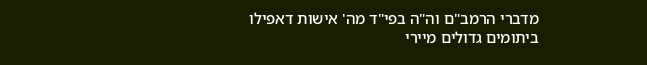מדברי הרמב"ם וה"ה בפי"ד מה' אישות דאפילו ביתומים גדולים מיירי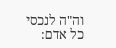וה"ה לנכסי כל אדם: